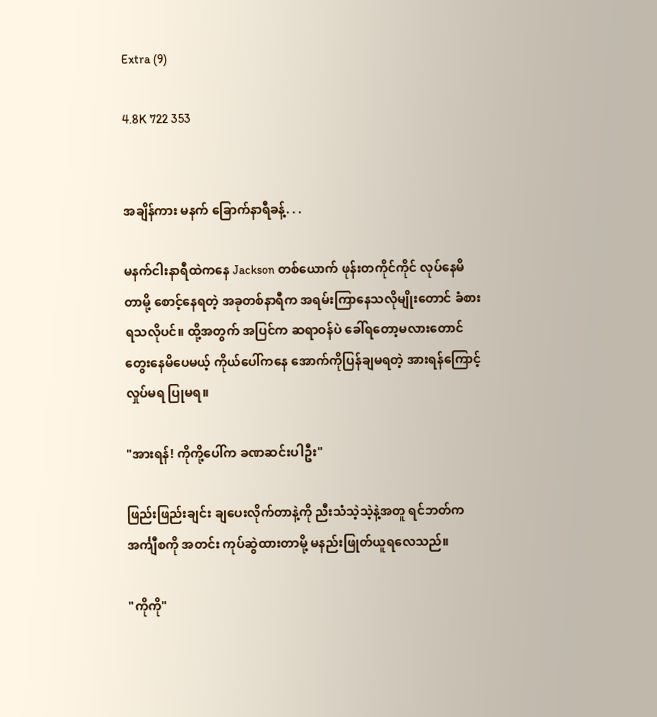Extra (9)

4.8K 722 353


အချိန်ကား မနက် ခြောက်နာရီခန့်. . .

မနက်ငါးနာရီထဲကနေ Jackson တစ်ယောက် ဖုန်းတကိုင်ကိုင် လုပ်နေမိတာမို့ စောင့်နေရတဲ့ အခုတစ်နာရီက အရမ်းကြာနေသလိုမျိုးတောင် ခံစားရသလိုပင်။ ထို့အတွက် အပြင်က ဆရာဝန်ပဲ ခေါ်ရတော့မလားတောင် တွေးနေမိပေမယ့် ကိုယ်ပေါ်ကနေ အောက်ကိုပြန်ချမရတဲ့ အားရန်ကြောင့် လှုပ်မရ ပြုမရ။

"အားရန်! ကိုကို့ပေါ်က ခဏ‌ဆင်းပါဦး"

ဖြည်းဖြည်းချင်း ချပေးလိုက်တာနဲ့ကို ညီးသံသဲ့သဲ့နဲ့အတူ ရင်ဘတ်က အင်္ကျီစကို အတင်း ကုပ်ဆွဲထားတာမို့ မနည်းဖြုတ်ယူရလေသည်။

"ကိုကို"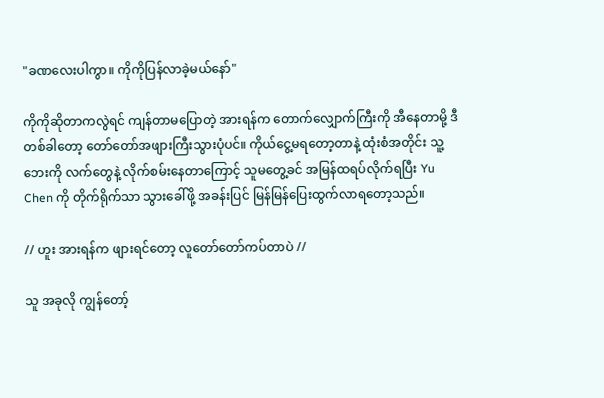"ခဏ‌လေးပါကွာ။ ကိုကိုပြန်လာခဲ့မယ်နော်"

ကိုကိုဆိုတာကလွဲရင် ကျန်တာမပြောတဲ့ အားရန်က တောက်လျှောက်ကြီးကို အီနေတာမို့ ဒီတစ်ခါတော့ တော်တော်အဖျားကြီးသွားပုံပင်။ ကိုယ်ငွေ့မရတော့တာနဲ့ ထုံးစံအတိုင်း သူ့ဘေးကို လက်တွေနဲ့ လိုက်စမ်းနေတာကြောင့် သူမတွေ့ခင် အမြန်ထရပ်လိုက်ရပြီး Yu Chen ကို တိုက်ရိုက်သာ သွားခေါ်ဖို့ အခန်းပြင် မြန်မြန်ပြေးထွက်လာရတော့သည်။

// ဟူး အားရန်က ဖျားရင်တော့ လူ‌တော်တော်ကပ်တာပဲ //

သူ အခုလို ကျွန်တော့်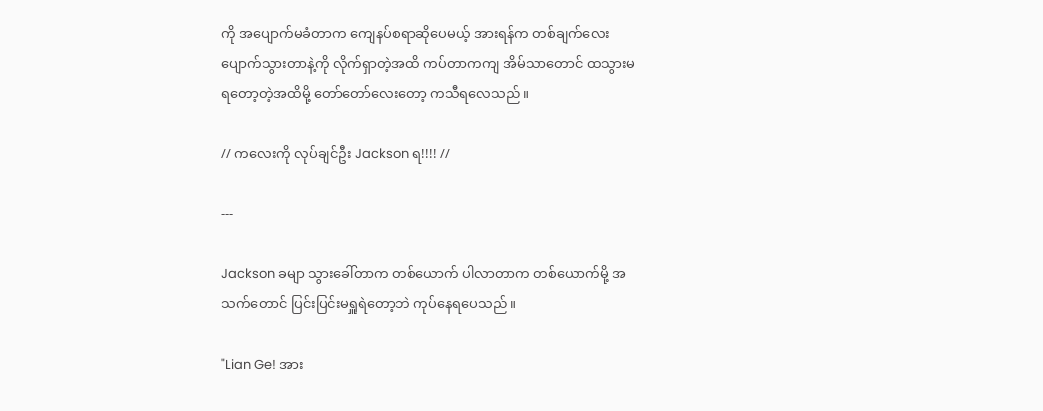ကို အပျောက်မခံတာက ကျေနပ်စရာဆိုပေမယ့် အားရန်က တစ်ချက်‌လေး ပျောက်သွားတာနဲ့ကို လိုက်ရှာတဲ့အထိ ကပ်တာကကျ အိမ်သာတောင် ထသွားမရတော့တဲ့အထိမို့ တော်တော်လေးတော့ ကသီရလေသည်။

// ကလေးကို လုပ်ချင်ဦး Jackson ရ!!!! //

---

Jackson ခမျာ သွားခေါ်တာက တစ်ယောက် ပါလာတာက တစ်ယောက်မို့ အသက်တောင် ပြင်းပြင်းမရှူရဲတော့ဘဲ ကုပ်နေရပေသည်။

"Lian Ge! အား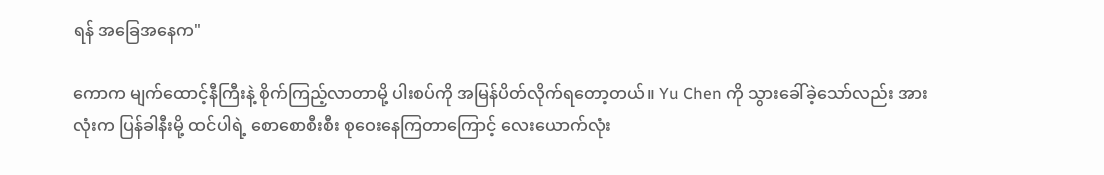ရန် အခြေအနေက"

ကောက မျက်ထောင့်နီကြီးနဲ့ စိုက်ကြည့်လာတာမို့ ပါးစပ်ကို အမြန်ပိတ်လိုက်ရတော့တယ်။ Yu Chen ကို သွားခေါ်ခဲ့သော်လည်း အားလုံးက ပြန်ခါနီးမို့ ထင်ပါရဲ့ စောစောစီးစီး စုဝေးနေကြတာကြောင့် လေးယောက်လုံး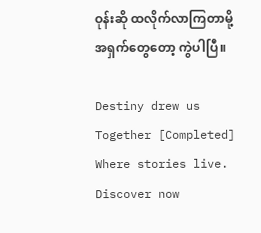ဝုန်းဆို ထလိုက်လာကြတာမို့ အရှက်တွေတော့ ကွဲပါပြီ။

Destiny drew us Together [Completed] Where stories live. Discover now